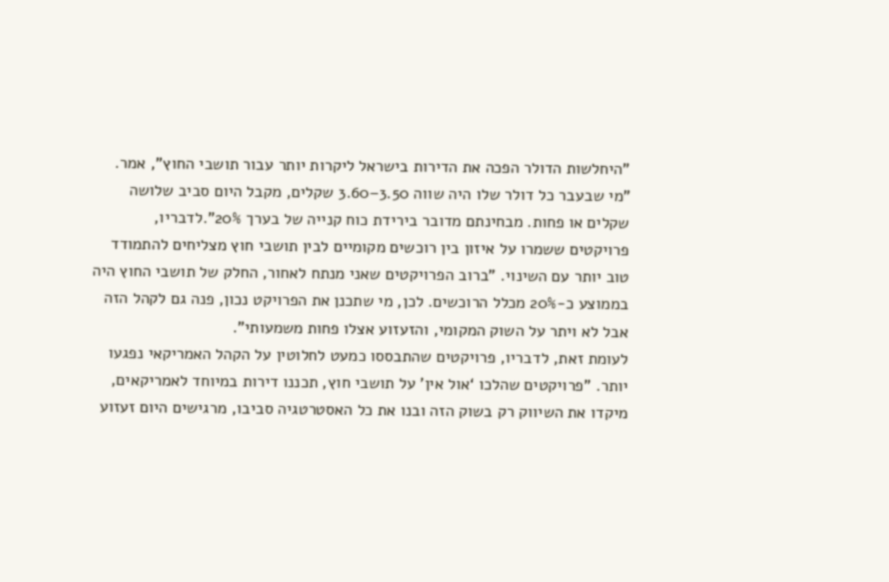"היחלשות הדולר הפכה את הדירות בישראל ליקרות יותר עבור תושבי החוץ", אמר. "מי שבעבר כל דולר שלו היה שווה 3.50–3.60 שקלים, מקבל היום סביב שלושה שקלים או פחות. מבחינתם מדובר בירידת כוח קנייה של בערך 20%".לדבריו, פרויקטים ששמרו על איזון בין רוכשים מקומיים לבין תושבי חוץ מצליחים להתמודד טוב יותר עם השינוי. "ברוב הפרויקטים שאני מנתח לאחור, החלק של תושבי החוץ היה בממוצע כ-20% מכלל הרוכשים. לכן, מי שתכנן את הפרויקט נכון, פנה גם לקהל הזה אבל לא ויתר על השוק המקומי, והזעזוע אצלו פחות משמעותי".
לעומת זאת, לדבריו, פרויקטים שהתבססו כמעט לחלוטין על הקהל האמריקאי נפגעו יותר. "פרויקטים שהלכו ‘אול אין’ על תושבי חוץ, תכננו דירות במיוחד לאמריקאים, מיקדו את השיווק רק בשוק הזה ובנו את כל האסטרטגיה סביבו, מרגישים היום זעזוע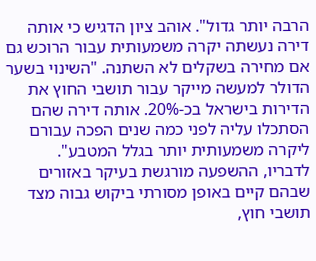הרבה יותר גדול". אוהב ציון הדגיש כי אותה דירה נעשתה יקרה משמעותית עבור הרוכש גם אם מחירה בשקלים לא השתנה. "השינוי בשער הדולר למעשה מייקר עבור תושבי החוץ את הדירות בישראל בכ-20%. אותה דירה שהם הסתכלו עליה לפני כמה שנים הפכה עבורם ליקרה משמעותית יותר בגלל המטבע".
לדבריו, ההשפעה מורגשת בעיקר באזורים שבהם קיים באופן מסורתי ביקוש גבוה מצד תושבי חוץ,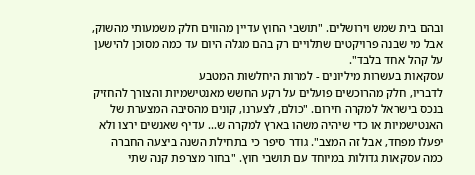ובהם בית שמש וירושלים. "תושבי החוץ עדיין מהווים חלק משמעותי מהשוק, אבל מי שבנה פרויקטים שתלויים רק בהם מגלה היום עד כמה מסוכן להישען על קהל אחד בלבד".
עסקאות בעשרות מיליונים - למרות היחלשות המטבע
לדבריו, חלק מהרוכשים פועלים על רקע החשש מאנטישמיות והצורך להחזיק בנכס בישראל למקרה חירום. "כולם, לצערנו, קונים מהסיבה המצערת של האנטישמיות או כדי שיהיה משהו בארץ למקרה ש... עדיף שאנשים ירצו ולא יפעלו מפחד, אבל זה המצב". גודר סיפר כי בתחילת השנה ביצעה החברה כמה עסקאות גדולות במיוחד עם תושבי חוץ. "בחור מצרפת קנה שתי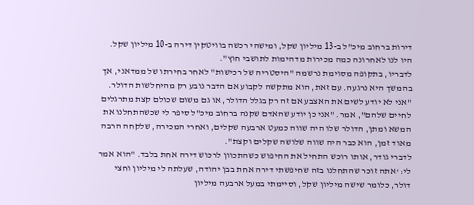דירות ברחוב מיכ"ל ב-13 מיליון שקל, ומישהי רכשה בוויטקין דירה ב-10 מיליון שקל. היו לנו לאחרונה כמה מכירות מדהימות לתושבי חוץ".
לדבריו, בתקופה מסוימת נרשמה "היסטריה של רכישות" לאחר בחירתו של ממדאני, אך בהמשך היא נרגעה. עם זאת, הוא מתקשה לקבוע אם הדבר נובע רק מהיחלשות הדולר. "אני לא יודע לשים את האצבע אם זה רק בגלל הדולר, או גם משום שכולם קצת מתרגלים לחיים שלהם", אמר. "אני כן יודע שהאדם שקנה ברחוב מיכ"ל סיפר לי שכשהתחלנו את המשא ומתן, הדולר שלו היה שווה כמעט ארבעה שקלים, ואחרי המכירה, שלקחה הרבה מאוד זמן, הוא כבר היה שווה שלושה שקלים וקצת".
לדברי גודר, אותו רוכש התחיל את החיפוש כשהתכוון לרכוש דירה אחת בלבד. "הוא אמר לי: ‘אתה זוכר שהתחלנו בזה שחיפשתי דירה אחת בבן יהודה, שעלתה לי מיליון וחצי דולר, כלומר שישה מיליון שקל, וסיימתי במעל ארבעה מיליון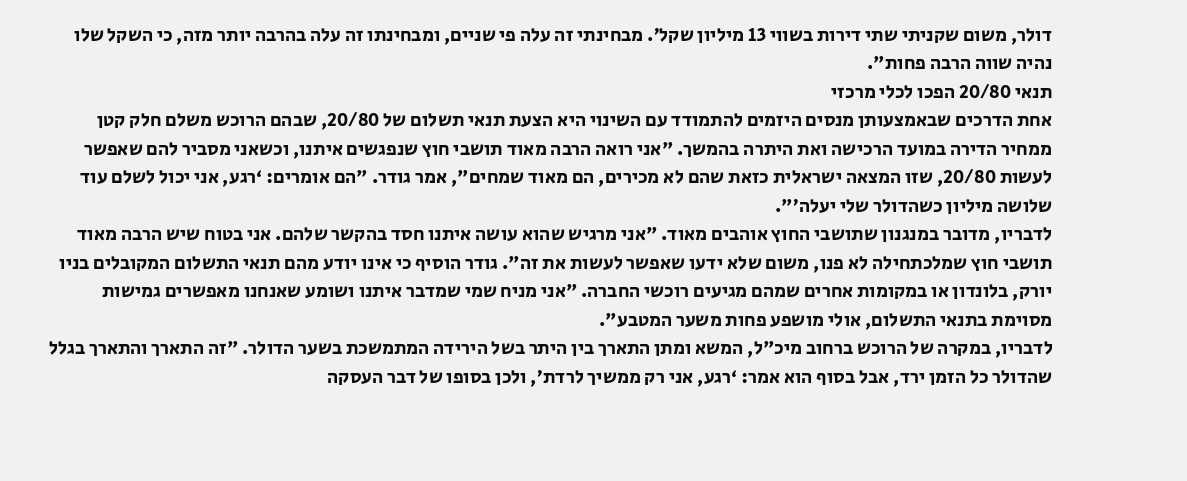דולר, משום שקניתי שתי דירות בשווי 13 מיליון שקל’. מבחינתי זה עלה פי שניים, ומבחינתו זה עלה בהרבה יותר מזה, כי השקל שלו נהיה שווה הרבה פחות".
תנאי 20/80 הפכו לכלי מרכזי
אחת הדרכים שבאמצעותן מנסים היזמים להתמודד עם השינוי היא הצעת תנאי תשלום של 20/80, שבהם הרוכש משלם חלק קטן ממחיר הדירה במועד הרכישה ואת היתרה בהמשך. "אני רואה הרבה מאוד תושבי חוץ שנפגשים איתנו, וכשאני מסביר להם שאפשר לעשות 20/80, שזו המצאה ישראלית כזאת שהם לא מכירים, הם מאוד שמחים", אמר גודר. "הם אומרים: ‘רגע, אני יכול לשלם עוד שלושה מיליון כשהדולר שלי יעלה’".
לדבריו, מדובר במנגנון שתושבי החוץ אוהבים מאוד. "אני מרגיש שהוא עושה איתנו חסד בהקשר שלהם. אני בטוח שיש הרבה מאוד תושבי חוץ שמלכתחילה לא פנו, משום שלא ידעו שאפשר לעשות את זה". גודר הוסיף כי אינו יודע מהם תנאי התשלום המקובלים בניו יורק, בלונדון או במקומות אחרים שמהם מגיעים רוכשי החברה. "אני מניח שמי שמדבר איתנו ושומע שאנחנו מאפשרים גמישות מסוימת בתנאי התשלום, אולי מושפע פחות משער המטבע".
לדבריו, במקרה של הרוכש ברחוב מיכ"ל, המשא ומתן התארך בין היתר בשל הירידה המתמשכת בשער הדולר. "זה התארך והתארך בגלל שהדולר כל הזמן ירד, אבל בסוף הוא אמר: ‘רגע, אני רק ממשיך לרדת’, ולכן בסופו של דבר העסקה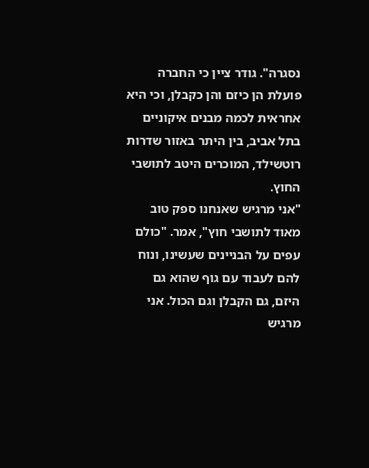נסגרה". גודר ציין כי החברה פועלת הן כיזם והן כקבלן, וכי היא אחראית לכמה מבנים איקוניים בתל אביב, בין היתר באזור שדרות רוטשילד, המוכרים היטב לתושבי החוץ.
"אני מרגיש שאנחנו ספק טוב מאוד לתושבי חוץ", אמר. "כולם עפים על הבניינים שעשינו, ונוח להם לעבוד עם גוף שהוא גם היזם, גם הקבלן וגם הכול. אני מרגיש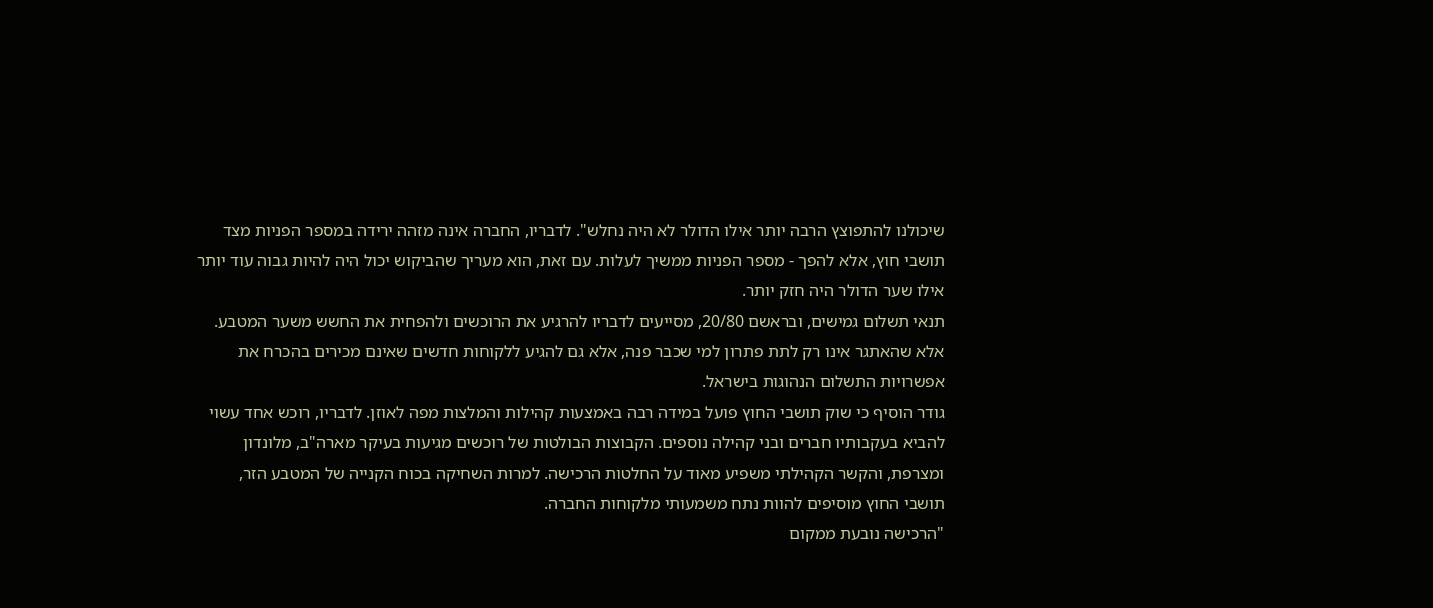שיכולנו להתפוצץ הרבה יותר אילו הדולר לא היה נחלש". לדבריו, החברה אינה מזהה ירידה במספר הפניות מצד תושבי חוץ, אלא להפך - מספר הפניות ממשיך לעלות. עם זאת, הוא מעריך שהביקוש יכול היה להיות גבוה עוד יותר אילו שער הדולר היה חזק יותר.
תנאי תשלום גמישים, ובראשם 20/80, מסייעים לדבריו להרגיע את הרוכשים ולהפחית את החשש משער המטבע. אלא שהאתגר אינו רק לתת פתרון למי שכבר פנה, אלא גם להגיע ללקוחות חדשים שאינם מכירים בהכרח את אפשרויות התשלום הנהוגות בישראל.
גודר הוסיף כי שוק תושבי החוץ פועל במידה רבה באמצעות קהילות והמלצות מפה לאוזן. לדבריו, רוכש אחד עשוי להביא בעקבותיו חברים ובני קהילה נוספים. הקבוצות הבולטות של רוכשים מגיעות בעיקר מארה"ב, מלונדון ומצרפת, והקשר הקהילתי משפיע מאוד על החלטות הרכישה. למרות השחיקה בכוח הקנייה של המטבע הזר, תושבי החוץ מוסיפים להוות נתח משמעותי מלקוחות החברה.
"הרכישה נובעת ממקום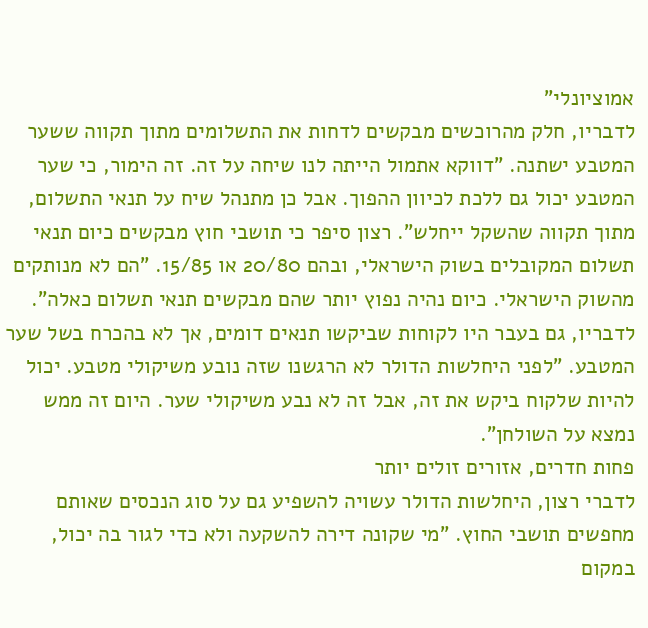אמוציונלי"
לדבריו, חלק מהרוכשים מבקשים לדחות את התשלומים מתוך תקווה ששער המטבע ישתנה. "דווקא אתמול הייתה לנו שיחה על זה. זה הימור, כי שער המטבע יכול גם ללכת לכיוון ההפוך. אבל כן מתנהל שיח על תנאי התשלום, מתוך תקווה שהשקל ייחלש". רצון סיפר כי תושבי חוץ מבקשים כיום תנאי תשלום המקובלים בשוק הישראלי, ובהם 20/80 או 15/85. "הם לא מנותקים מהשוק הישראלי. כיום נהיה נפוץ יותר שהם מבקשים תנאי תשלום כאלה". לדבריו, גם בעבר היו לקוחות שביקשו תנאים דומים, אך לא בהכרח בשל שער המטבע. "לפני היחלשות הדולר לא הרגשנו שזה נובע משיקולי מטבע. יכול להיות שלקוח ביקש את זה, אבל זה לא נבע משיקולי שער. היום זה ממש נמצא על השולחן".
פחות חדרים, אזורים זולים יותר
לדברי רצון, היחלשות הדולר עשויה להשפיע גם על סוג הנכסים שאותם מחפשים תושבי החוץ. "מי שקונה דירה להשקעה ולא כדי לגור בה יכול, במקום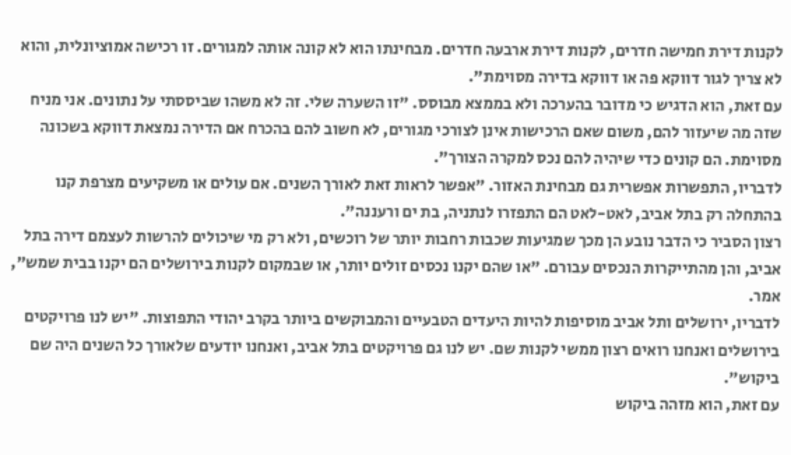לקנות דירת חמישה חדרים, לקנות דירת ארבעה חדרים. מבחינתו הוא לא קונה אותה למגורים. זו רכישה אמוציונלית, והוא לא צריך לגור דווקא פה או דווקא בדירה מסוימת".
עם זאת, הוא הדגיש כי מדובר בהערכה ולא בממצא מבוסס. "זו השערה שלי. זה לא משהו שביססתי על נתונים. אני מניח שזה מה שיעזור להם, משום שאם הרכישות אינן לצורכי מגורים, לא חשוב להם בהכרח אם הדירה נמצאת דווקא בשכונה מסוימת. הם קונים כדי שיהיה להם נכס למקרה הצורך".
לדבריו, התפשרות אפשרית גם מבחינת האזור. "אפשר לראות זאת לאורך השנים. אם עולים או משקיעים מצרפת קנו בהתחלה רק בתל אביב, לאט-לאט הם התפזרו לנתניה, בת ים ורעננה".
רצון הסביר כי הדבר נובע הן מכך שמגיעות שכבות רחבות יותר של רוכשים, ולא רק מי שיכולים להרשות לעצמם דירה בתל אביב, והן מהתייקרות הנכסים עבורם. "או שהם יקנו נכסים זולים יותר, או שבמקום לקנות בירושלים הם יקנו בבית שמש", אמר.
לדבריו, ירושלים ותל אביב מוסיפות להיות היעדים הטבעיים והמבוקשים ביותר בקרב יהודי התפוצות. "יש לנו פרויקטים בירושלים ואנחנו רואים רצון ממשי לקנות שם. יש לנו גם פרויקטים בתל אביב, ואנחנו יודעים שלאורך כל השנים היה שם ביקוש".
עם זאת, הוא מזהה ביקוש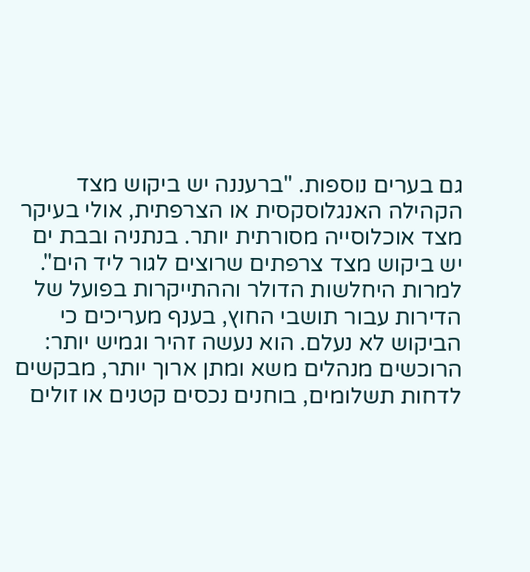גם בערים נוספות. "ברעננה יש ביקוש מצד הקהילה האנגלוסקסית או הצרפתית, אולי בעיקר מצד אוכלוסייה מסורתית יותר. בנתניה ובבת ים יש ביקוש מצד צרפתים שרוצים לגור ליד הים".
למרות היחלשות הדולר וההתייקרות בפועל של הדירות עבור תושבי החוץ, בענף מעריכים כי הביקוש לא נעלם. הוא נעשה זהיר וגמיש יותר: הרוכשים מנהלים משא ומתן ארוך יותר, מבקשים לדחות תשלומים, בוחנים נכסים קטנים או זולים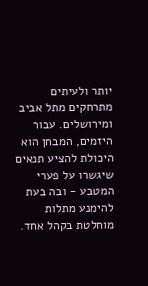יותר ולעיתים מתרחקים מתל אביב ומירושלים. עבור היזמים, המבחן הוא היכולת להציע תנאים שיגשרו על פערי המטבע - ובה בעת להימנע מתלות מוחלטת בקהל אחד.